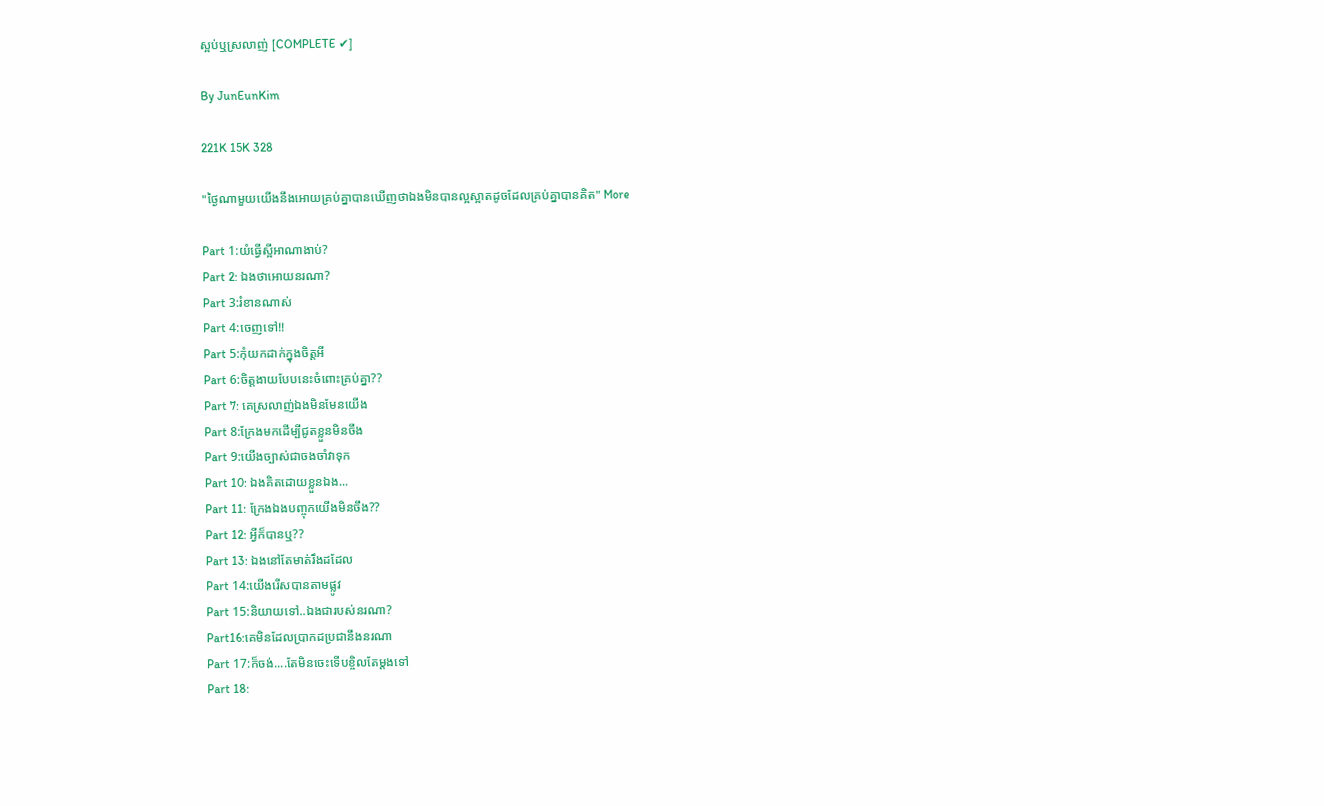ស្អប់ឬស្រលាញ់ [COMPLETE ✔]

By JunEunKim

221K 15K 328

"ថ្ងៃណាមួយយើងនឹងអោយគ្រប់គ្នាបានឃើញថាឯងមិនបានល្អស្អាតដូចដែលគ្រប់គ្នាបានគិត" More

Part 1:យំធ្វើស្អីអាណាងាប់?
Part 2: ឯងថាអោយនរណា?
Part 3:រំខានណាស់
Part 4:ចេញទៅ!!
Part 5:កុំយកដាក់ក្នុងចិត្តអី
Part 6:ចិត្តងាយបែបនេះចំពោះគ្រប់គ្នា??
Part 7: គេស្រលាញ់ឯងមិនមែនយើង
Part 8:ក្រែងមកដើម្បីជូតខ្លួនមិនចឹង
Part 9:យើងច្បាស់ជាចងចាំវាទុក
Part 10: ឯងគិតដោយខ្លួនឯង...
Part 11: ក្រែងឯងបញ្ចុកយើងមិនចឹង??
Part 12: អ្វីក៏បានឬ??
Part 13: ឯងនៅតែមាត់រឹងដដែល
Part 14:យើងរើសបានតាមផ្លូវ
Part 15:និយាយទៅ..ឯងជារបស់នរណា?
Part16:គេមិនដែលប្រាកដប្រជានឹងនរណា
Part 17:ក៏ចង់....តែមិនចេះទើបខ្ចិលតែម្តងទៅ
Part 18: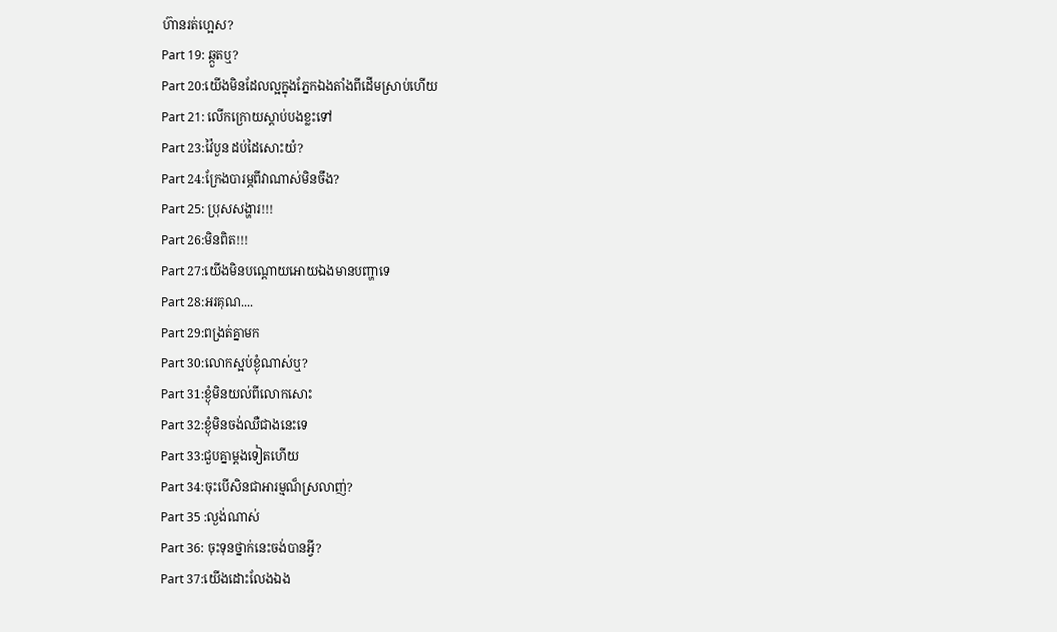ហ៊ានរត់ហ្អេស?
Part 19: ឆ្កួតឬ?
Part 20:យើងមិនដែលល្អក្នុងភ្នែកឯងតាំងពីដើមស្រាប់ហើយ
Part 21: លើកក្រោយស្តាប់បងខ្លះទៅ
Part 23:វ៉ៃបួន ដប់ដៃសោះយំ?
Part 24:ក្រែងបារម្ភពីវាណាស់មិនចឹង?
Part 25: ប្រុសសង្ហារ!!!
Part 26:មិនពិត!!!
Part 27:យើងមិនបណ្តោយអោយឯងមានបញ្ហាទេ
Part 28:អរគុណ....
Part 29:ពង្រត់គ្នាមក
Part 30:លោកស្អប់ខ្ងុំណាស់ឬ?
Part 31:ខ្ងុំមិនយល់ពីលោកសោះ
Part 32:ខ្ងុំមិនចង់ឈឺជាងនេះទេ
Part 33:ជួបគ្នាម្តងទៀតហើយ
Part 34:ចុះបើសិនជាអារម្មណ៏ស្រលាញ់?
Part 35 :ល្ងង់ណាស់
Part 36: ចុះទុនថ្នាក់នេះចង់បានអ្វី?
Part 37:យើងដោះលែងឯង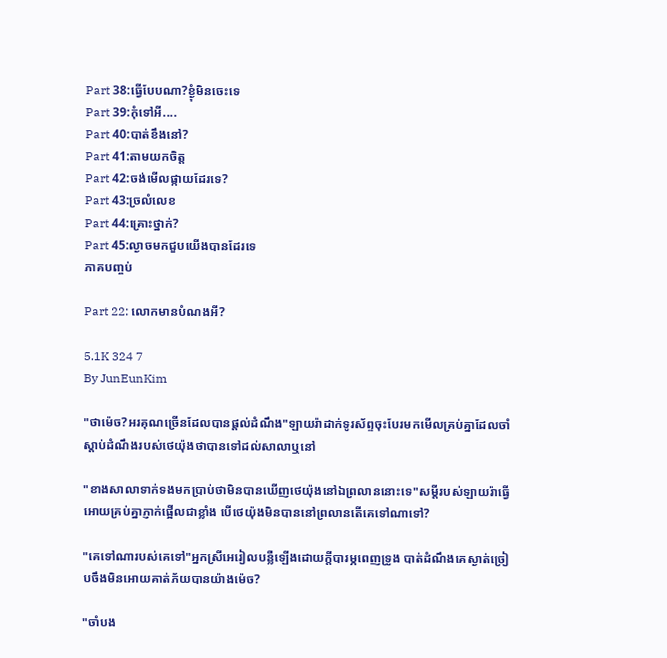Part 38:ធ្វើបែបណា?ខ្ងុំមិនចេះទេ
Part 39:កុំទៅអី....
Part 40:បាត់ខឹងនៅ?
Part 41:តាមយកចិត្ត
Part 42:ចង់មើលផ្កាយដែរទេ?
Part 43:ច្រលំលេខ
Part 44:គ្រោះថ្នាក់?
Part 45:ល្ងាចមកជួបយើងបានដែរទេ
ភាគបញ្ចប់

Part 22: លោកមានបំណងអី?

5.1K 324 7
By JunEunKim

"ថាម៉េច?អរគុណច្រើនដែលបានផ្តល់ដំណឹង"ឡាយរ៉ាដាក់ទូរស័ព្ទចុះបែរមកមើលគ្រប់គ្នាដែលចាំស្តាប់ដំណឹងរបស់ថេយ៉ុងថាបានទៅដល់សាលាឬនៅ

"ខាងសាលាទាក់ទងមកប្រាប់ថាមិនបានឃើញថេយ៉ុងនៅឯព្រលាននោះទេ"សម្តីរបស់ឡាយរ៉ាធ្វើអោយគ្រប់គ្នាភ្ញាក់ផ្អើលជាខ្លាំង បើថេយ៉ុងមិនបាននៅព្រលានតើគេទៅណាទៅ?

"គេទៅណារបស់គេទៅ"អ្នកស្រីអេរៀលបន្លឺឡើងដោយក្តីបារម្ភពេញទ្រូង បាត់ដំណឹងគេស្ងាត់ច្រៀបចឹងមិនអោយគាត់ភ័យបានយ៉ាងម៉េច?

"ចាំបង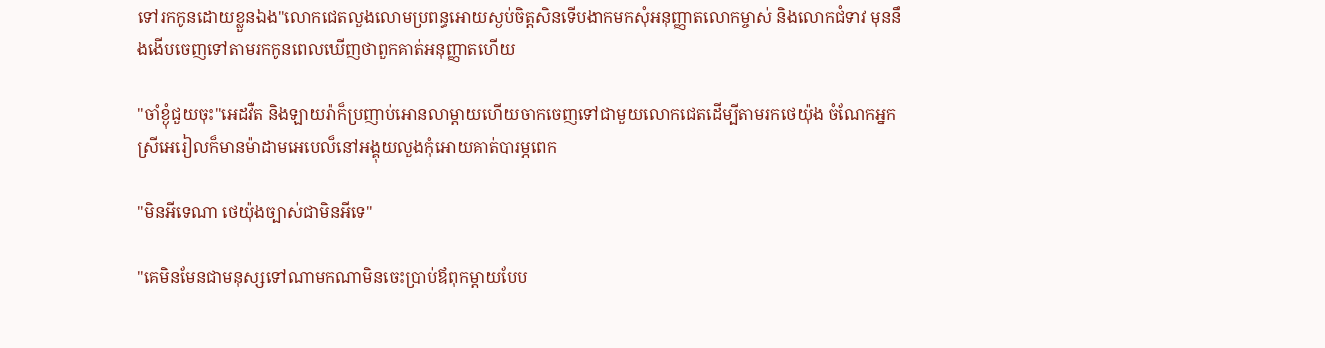ទៅរកកូនដោយខ្លួនឯង"លោកជេតលួងលោមប្រពន្ធអោយស្ងប់ចិត្តសិនទើបងាកមកសុំអនុញ្ញាតលោកម្ចាស់ និងលោកជំទាវ មុននឹងងើបចេញទៅតាមរកកូនពេលឃើញថាពួកគាត់អនុញ្ញាតហើយ

"ចាំខ្ងុំជួយចុះ"អេដវឺត និងឡាយរ៉ាក៏ប្រញាប់អោនលាម្តាយហើយចាកចេញទៅជាមួយលោកជេតដើម្បីតាមរកថេយ៉ុង ចំណែកអ្នកស្រីអេរៀលក៏មានម៉ាដាមអេបេល៏នៅអង្គុយលួងកុំអោយគាត់បារម្ភពេក

"មិនអីទេណា ថេយ៉ុងច្បាស់ជាមិនអីទេ"

"គេមិនមែនជាមនុស្សទៅណាមកណាមិនចេះប្រាប់ឪពុកម្តាយបែប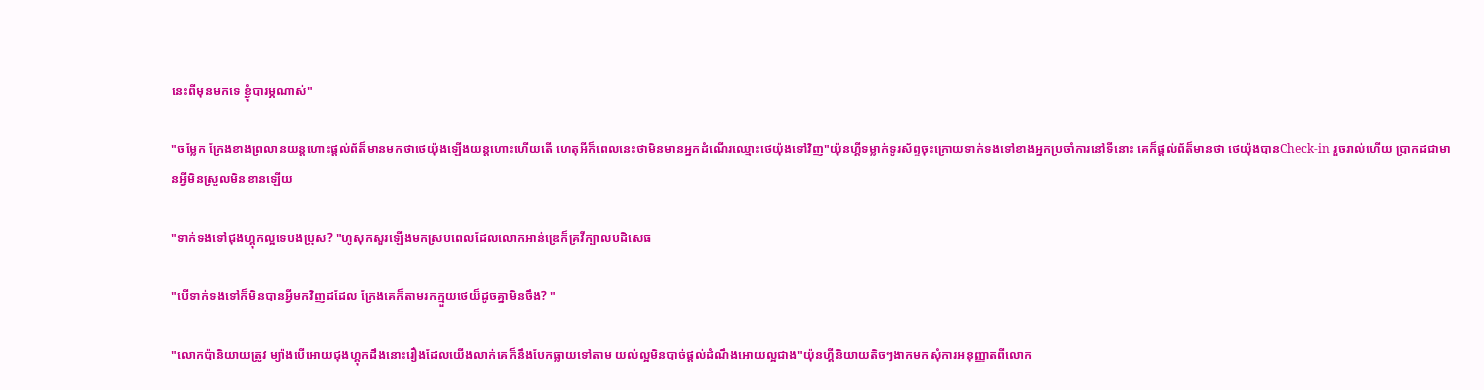នេះពីមុនមកទេ ខ្ងុំបារម្ភណាស់"

"ចម្លែក ក្រែងខាងព្រលានយន្តហោះផ្តល់ព័ត៏មានមកថាថេយ៉ុងឡើងយន្តហោះហើយតើ ហេតុអីក៏ពេលនេះថាមិនមានអ្នកដំណើរឈ្មោះថេយ៉ុងទៅវិញ"យ៉ុនហ្គីទម្លាក់ទូរស័ព្ទចុះក្រោយទាក់ទងទៅខាងអ្នកប្រចាំការនៅទីនោះ គេក៏ផ្តល់ព័ត៏មានថា ថេយ៉ុងបានCheck-in រួចរាល់ហើយ ប្រាកដជាមានអ្វីមិនស្រួលមិនខានឡើយ

"ទាក់ទងទៅជុងហ្គុកល្អទេបងប្រុស? "ហូសុកសួរឡើងមកស្របពេលដែលលោកអាន់ឌ្រេក៏គ្រវីក្បាលបដិសេធ

"បើទាក់ទងទៅក៏មិនបានអ្វីមកវិញដដែល ក្រែងគេក៏តាមរកក្មួយថេយ៏ដូចគ្នាមិនចឹង? "

"លោកប៉ានិយាយត្រូវ ម្យ៉ាងបើអោយជុងហ្គុកដឹងនោះរឿងដែលយើងលាក់គេក៏នឹងបែកធ្លាយទៅតាម យល់ល្អមិនបាច់ផ្តល់ដំណឹងអោយល្អជាង"យ៉ុនហ្គីនិយាយតិចៗងាកមកសុំការអនុញ្ញាតពីលោក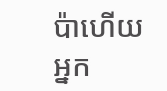ប៉ាហើយអ្នក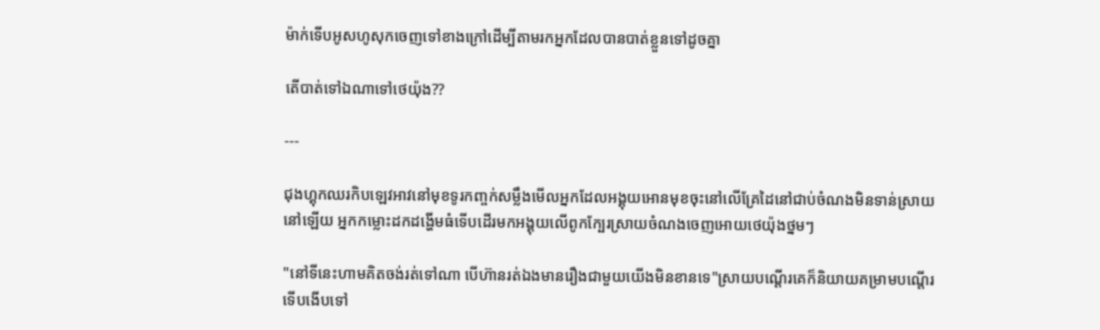ម៉ាក់ទើបអូសហូសុកចេញទៅខាងក្រៅដើម្បីតាមរកអ្នកដែលបានបាត់ខ្លួនទៅដូចគ្នា

តើបាត់ទៅឯណាទៅថេយ៉ុង??

---

ជុងហ្គុកឈរកិបឡេវអាវនៅមុខទូរកញ្ចក់សម្លឹងមើលអ្នកដែលអង្គុយអោនមុខចុះនៅលើគ្រែដៃនៅជាប់ចំណងមិនទាន់ស្រាយនៅឡើយ អ្នកកម្លោះដកដង្ហើមធំទើបដើរមកអង្គុយលើពូកក្បែរស្រាយចំណងចេញអោយថេយ៉ុងថ្នមៗ

"នៅទីនេះហាមគិតចង់រត់ទៅណា បើហ៊ានរត់ឯងមានរឿងជាមួយយើងមិនខានទេ"ស្រាយបណ្តើរគេក៏និយាយគម្រាមបណ្តើរ ទើបងើបទៅ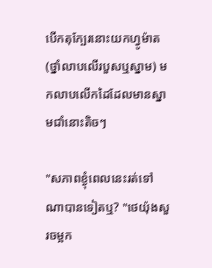បើកតុក្បែរនោះយកហ្វូម៉ាត (ថ្នាំលាបលើរបួសឬស្នាម) មកលាបលើកដៃដែលមានស្នាមជាំនោះតិចៗ

"សភាពខ្ងុំពេលនេះរត់ទៅណាបានទៀតឬ? "ថេយ៉ុងសួរចម្អក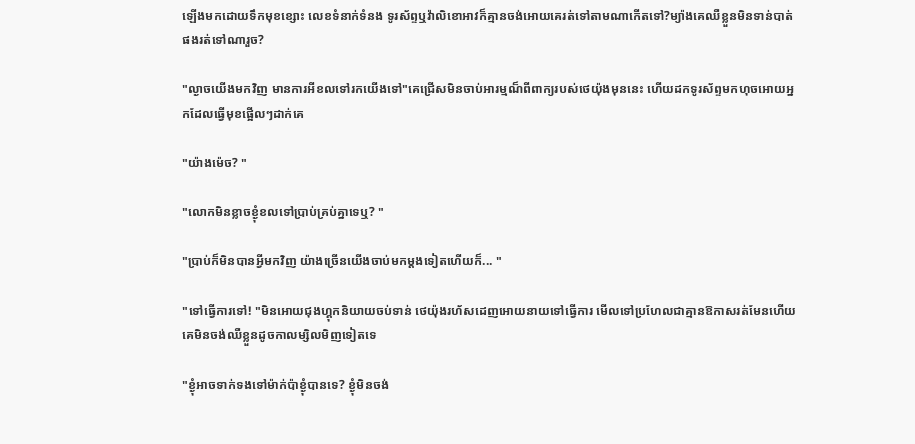ឡើងមកដោយទឹកមុខខ្សោះ លេខទំនាក់ទំនង ទូរស័ព្ទឬវ៉ាលិខោអាវក៏គ្មានចង់អោយគេរត់ទៅតាមណាកើតទៅ?ម្យ៉ាងគេឈឺខ្លួនមិនទាន់បាត់ផងរត់ទៅណារួច?

"ល្ងាចយើងមកវិញ មានការអីខលទៅរកយើងទៅ"គេជ្រើសមិនចាប់អារម្មណ៏ពីពាក្យរបស់ថេយ៉ុងមុននេះ ហើយដកទូរស័ព្ទមកហុចអោយអ្នកដែលធ្វើមុខផ្អើលៗដាក់គេ

"យ៉ាងម៉េច? "

"លោកមិនខ្លាចខ្ងុំខលទៅប្រាប់គ្រប់គ្នាទេឬ? "

"ប្រាប់ក៏មិនបានអ្វីមកវិញ យ៉ាងច្រើនយើងចាប់មកម្តងទៀតហើយក៏... "

"ទៅធ្វើការទៅ! "មិនអោយជុងហ្គុកនិយាយចប់ទាន់ ថេយ៉ុងរហ័សដេញអោយនាយទៅធ្វើការ មើលទៅប្រហែលជាគ្មានឱកាសរត់មែនហើយគេមិនចង់ឈឺខ្លួនដូចកាលម្សិលមិញទៀតទេ

"ខ្ងុំអាចទាក់ទងទៅម៉ាក់ប៉ាខ្ងុំបានទេ? ខ្ងុំមិនចង់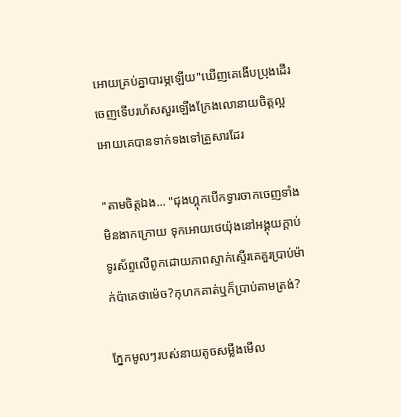អោយគ្រប់គ្នាបារម្ភឡើយ"ឃើញគេងើបប្រុងដើរចេញទើបរហ័សសួរឡើងក្រែងលោនាយចិត្តល្អអោយគេបានទាក់ទងទៅគ្រួសារដែរ

"តាមចិត្តឯង... "ជុងហ្គុកបើកទ្វារចាកចេញទាំងមិនងាកក្រោយ ទុកអោយថេយ៉ុងនៅអង្គុយក្តាប់ទូរស័ព្ទលើពូកដោយភាពស្ទាក់ស្ទើរគេគួរប្រាប់ម៉ាក់ប៉ាគេថាម៉េច?កុហកគាត់ឬក៏ប្រាប់តាមត្រង់?

ភ្នែកមូលៗរបស់នាយតូចសម្លឹងមើល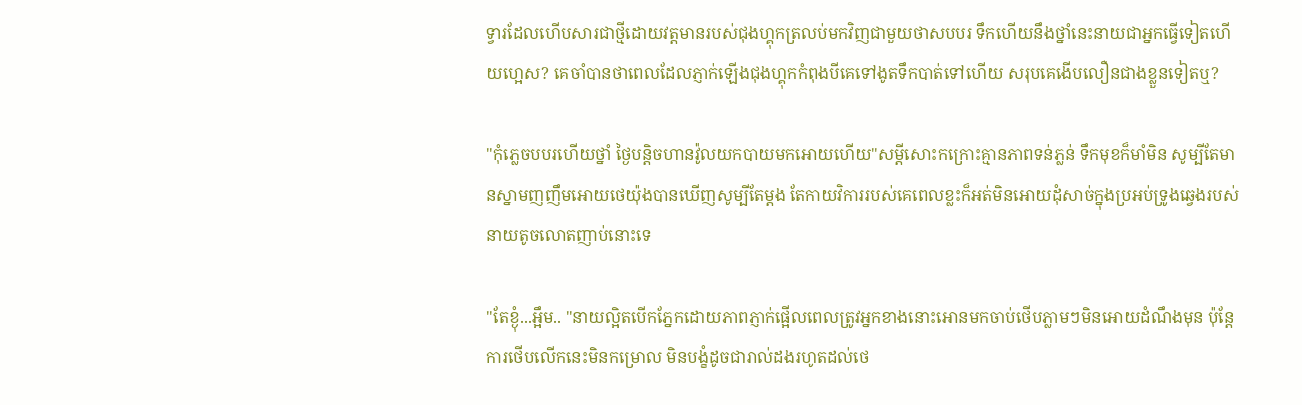ទ្វារដែលហើបសារជាថ្មីដោយវត្តមានរបស់ជុងហ្គុកត្រលប់មកវិញជាមួយថាសបបរ ទឹកហើយនឹងថ្នាំនេះនាយជាអ្នកធ្វើទៀតហើយហ្អេស? គេចាំបានថាពេលដែលភ្ញាក់ឡើងជុងហ្គុកកំពុងបីគេទៅងូតទឹកបាត់ទៅហើយ សរុបគេងើបលឿនជាងខ្លួនទៀតឬ?

"កុំភ្លេចបបរហើយថ្នាំ ថ្ងៃបន្តិចហានវ៉ូលយកបាយមកអោយហើយ"សម្តីសោះកក្រោះគ្មានភាពទន់ភ្លន់ ទឹកមុខក៏មាំមិន សូម្បីតែមានស្នាមញញឹមអោយថេយ៉ុងបានឃើញសូម្បីតែម្តង តែកាយវិការរបស់គេពេលខ្លះក៏អត់មិនអោយដុំសាច់ក្នុងប្រអប់ទ្រូងឆ្វេងរបស់នាយតូចលោតញាប់នោះទេ

"តែខ្ងុំ...អ្អឹម.. "នាយល្អិតបើកភ្នែកដោយភាពភ្ញាក់ផ្អើលពេលត្រូវអ្នកខាងនោះអោនមកចាប់ថើបភ្លាមៗមិនអោយដំណឹងមុន ប៉ុន្តែការថើបលើកនេះមិនកម្រោល មិនបង្ខំដូចជារាល់ដងរហូតដល់ថេ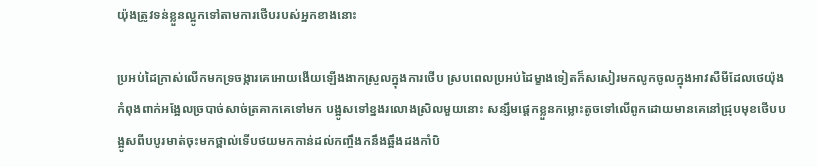យ៉ុងត្រូវទន់ខ្លួនល្អូកទៅតាមការថើបរបស់អ្នកខាងនោះ

ប្រអប់ដៃក្រាស់លើកមកទ្រចង្ការគេអោយងើយឡើងងាកស្រួលក្នុងការថើប ស្របពេលប្រអប់ដៃម្ខាងទៀតក៏សសៀរមកលូកចូលក្នុងអាវសឺមីដែលថេយ៉ុងកំពុងពាក់អង្អែលច្របាច់សាច់ត្រគាកគេទៅមក បង្អូសទៅខ្នងរលោងស្រិលមួយនោះ សន្សឹមផ្តេកខ្លួនកម្លោះតូចទៅលើពូកដោយមានគេនៅជ្រុបមុខថើបបង្អូសពីបបូរមាត់ចុះមកថ្ពាល់ទើបថយមកកាន់ដល់កញ្ចឹងកនឹងឆ្អឹងដងកាំបិ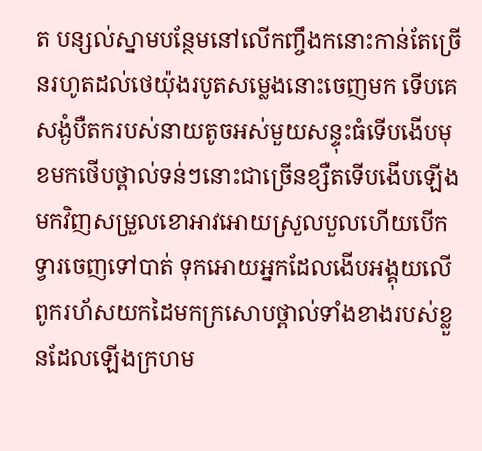ត បន្សល់ស្នាមបន្ថែមនៅលើកញ្ចឹងកនោះកាន់តែច្រើនរហូតដល់ថេយ៉ុងរបូតសម្លេងនោះចេញមក ទើបគេសង្ងំបឺតករបស់នាយតូចអស់មួយសន្ទុះធំទើបងើបមុខមកថើបថ្ពាល់ទន់ៗនោះជាច្រើនខ្សឺតទើបងើបឡើងមកវិញសម្រួលខោអាវអោយស្រួលបួលហើយបើកទ្វារចេញទៅបាត់ ទុកអោយអ្នកដែលងើបអង្គុយលើពូករហ័សយកដៃមកក្រសោបថ្ពាល់ទាំងខាងរបស់ខ្លួនដែលឡើងក្រហម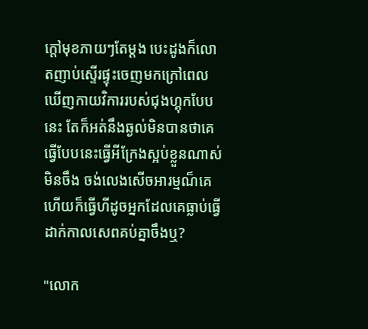ក្តៅមុខភាយៗតែម្តង បេះដូងក៏លោតញាប់ស្ទើរផ្ទុះចេញមកក្រៅពេលឃើញកាយវិការរបស់ជុងហ្គុកបែបនេះ តែក៏អត់នឹងឆ្ងល់មិនបានថាគេធ្វើបែបនេះធ្វើអីក្រែងស្អប់ខ្លួនណាស់មិនចឹង ចង់លេងសើចអារម្មណ៏គេហើយក៏ធ្វើហីដូចអ្នកដែលគេធ្លាប់ធ្វើដាក់កាលសេពគប់គ្នាចឹងឬ?

"លោក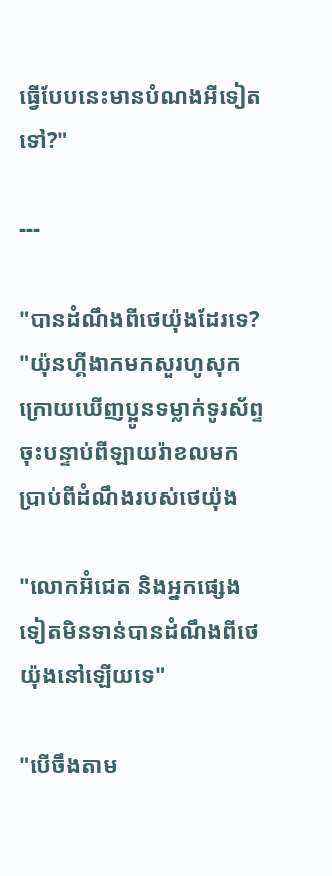ធ្វើបែបនេះមានបំណងអីទៀតទៅ?"

---

"បានដំណឹងពីថេយ៉ុងដែរទេ? "យ៉ុនហ្គីងាកមកសួរហូសុកក្រោយឃើញប្អូនទម្លាក់ទូរស័ព្ទចុះបន្ទាប់ពីឡាយរ៉ាខលមកប្រាប់ពីដំណឹងរបស់ថេយ៉ុង

"លោកអ៊ំជេត និងអ្នកផ្សេងទៀតមិនទាន់បានដំណឹងពីថេយ៉ុងនៅឡើយទេ"

"បើចឹងតាម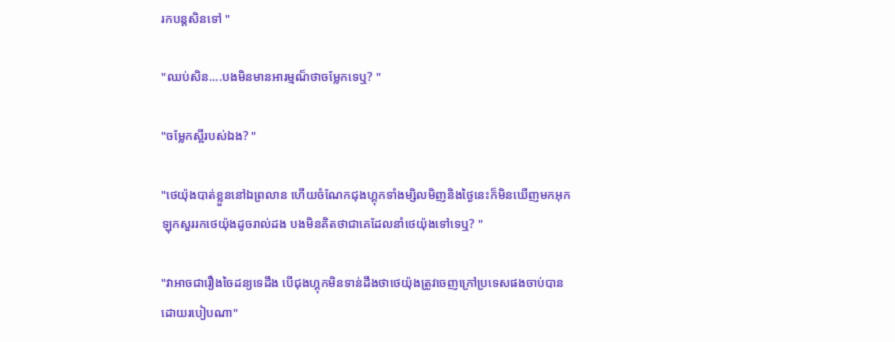រកបន្តសិនទៅ "

"ឈប់សិន....បងមិនមានអារម្មណ៏ថាចម្លែកទេឬ? "

"ចម្លែកស្អីរបស់ឯង? "

"ថេយ៉ុងបាត់ខ្លួននៅឯព្រលាន ហើយចំណែកជុងហ្គុកទាំងម្សិលមិញនិងថ្ងៃនេះក៏មិនឃើញមកអុកឡុកសួររកថេយ៉ុងដូចរាល់ដង បងមិនគិតថាជាគេដែលនាំថេយ៉ុងទៅទេឬ? "

"វាអាចជារឿងចៃដន្យទេដឹង បើជុងហ្គុកមិនទាន់ដឹងថាថេយ៉ុងត្រូវចេញក្រៅប្រទេសផងចាប់បានដោយរបៀបណា"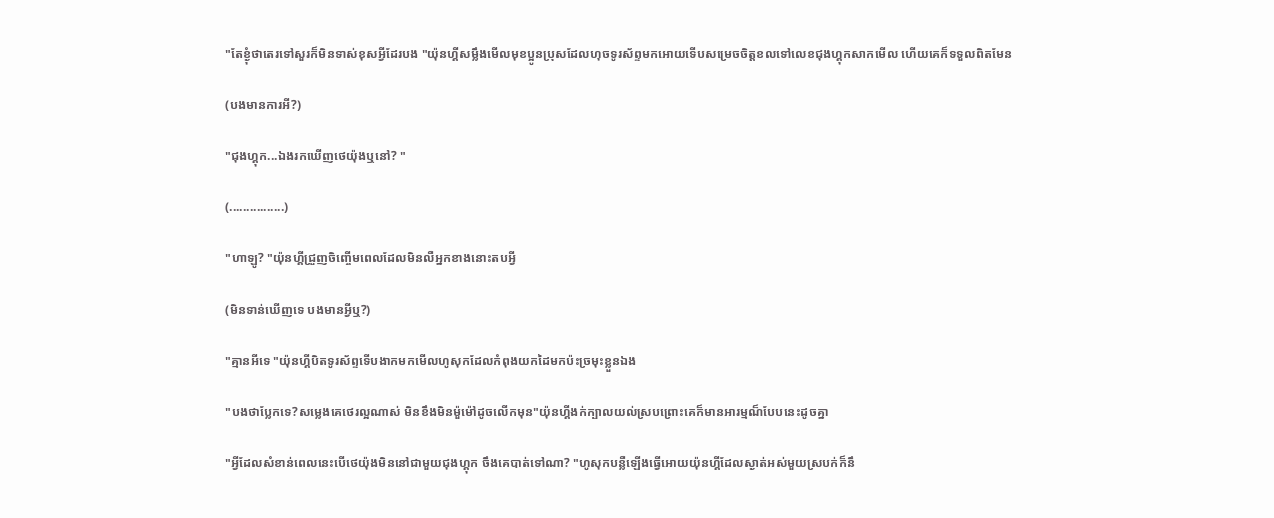"តែខ្ងុំថាតេរទៅសួរក៏មិនទាស់ខុសអ្វីដែរបង "យ៉ុនហ្គីសម្លឹងមើលមុខប្អូនប្រុសដែលហុចទូរស័ព្ទមកអោយទើបសម្រេចចិត្តខលទៅលេខជុងហ្គុកសាកមើល ហើយគេក៏ទទួលពិតមែន

(បងមានការអី?)

"ជុងហ្គុក...ឯងរកឃើញថេយ៉ុងឬនៅ? "

(................)

"ហាឡូ? "យ៉ុនហ្គីជ្រួញចិញ្ចើមពេលដែលមិនលឺអ្នកខាងនោះតបអ្វី

(មិនទាន់ឃើញទេ បងមានអ្វីឬ?)

"គ្មានអីទេ "យ៉ុនហ្គីបិតទូរស័ព្ទទើបងាកមកមើលហូសុកដែលកំពុងយកដៃមកប៉ះច្រមុះខ្លួនឯង

"បងថាប្លែកទេ?សម្លេងគេថេរល្អណាស់ មិនខឹងមិនម៉ួម៉ៅដូចលើកមុន"យ៉ុនហ្គីងក់ក្បាលយល់ស្របព្រោះគេក៏មានអារម្មណ៏បែបនេះដូចគ្នា

"អ្វីដែលសំខាន់ពេលនេះបើថេយ៉ុងមិននៅជាមួយជុងហ្គុក ចឹងគេបាត់ទៅណា? "ហូសុកបន្លឺឡើងធ្វើអោយយ៉ុនហ្គីដែលស្ងាត់អស់មួយស្របក់ក៏នឹ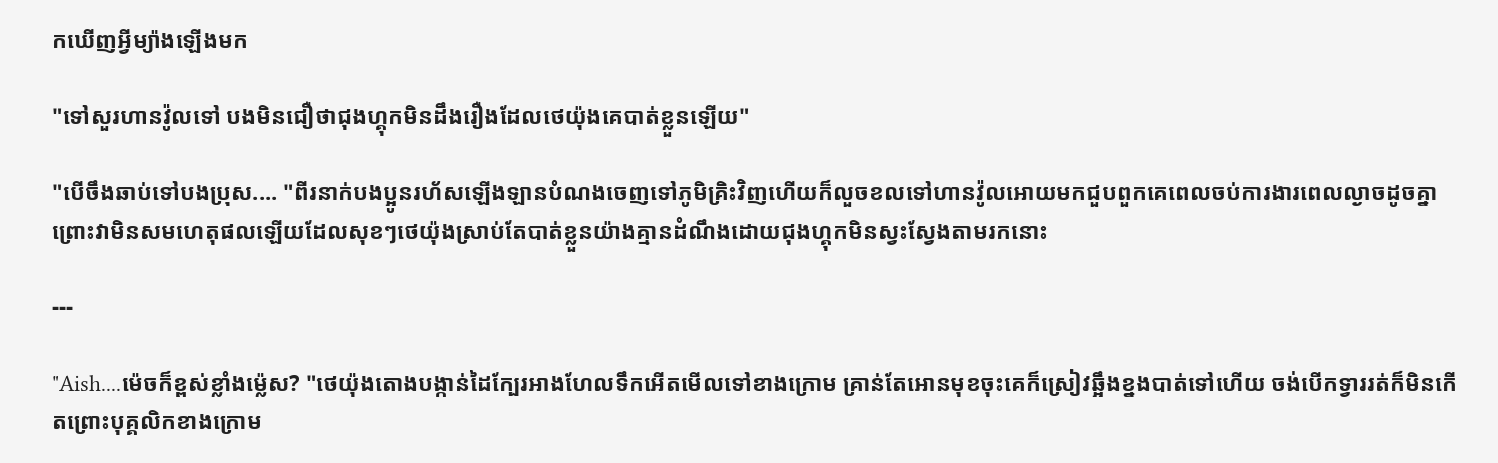កឃើញអ្វីម្យ៉ាងឡើងមក

"ទៅសួរហានវ៉ូលទៅ បងមិនជឿថាជុងហ្គុកមិនដឹងរឿងដែលថេយ៉ុងគេបាត់ខ្លួនឡើយ"

"បើចឹងឆាប់ទៅបងប្រុស.... "ពីរនាក់បងប្អូនរហ័សឡើងឡានបំណងចេញទៅភូមិគ្រិះវិញហើយក៏លួចខលទៅហានវ៉ូលអោយមកជួបពួកគេពេលចប់ការងារពេលល្ងាចដូចគ្នា ព្រោះវាមិនសមហេតុផលឡើយដែលសុខៗថេយ៉ុងស្រាប់តែបាត់ខ្លួនយ៉ាងគ្មានដំណឹងដោយជុងហ្គុកមិនស្វះស្វែងតាមរកនោះ

---

"Aish....ម៉េចក៏ខ្ពស់ខ្លាំងម្ល៉េស? "ថេយ៉ុងតោងបង្កាន់ដៃក្បែរអាងហែលទឹកអើតមើលទៅខាងក្រោម គ្រាន់តែអោនមុខចុះគេក៏ស្រៀវឆ្អឹងខ្នងបាត់ទៅហើយ ចង់បើកទ្វាររត់ក៏មិនកើតព្រោះបុគ្គលិកខាងក្រោម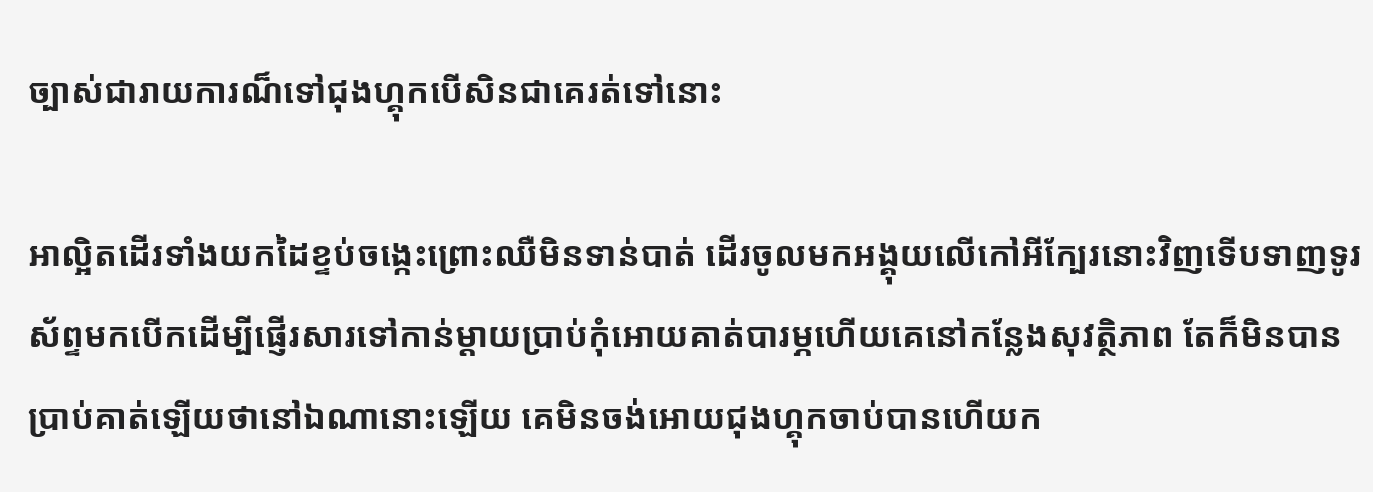ច្បាស់ជារាយការណ៏ទៅជុងហ្គុកបើសិនជាគេរត់ទៅនោះ

អាល្អិតដើរទាំងយកដៃខ្ទប់ចង្កេះព្រោះឈឺមិនទាន់បាត់ ដើរចូលមកអង្គុយលើកៅអីក្បែរនោះវិញទើបទាញទូរស័ព្ទមកបើកដើម្បីផ្ញើរសារទៅកាន់ម្តាយប្រាប់កុំអោយគាត់បារម្ភហើយគេនៅកន្លែងសុវត្ថិភាព តែក៏មិនបានប្រាប់គាត់ឡើយថានៅឯណានោះឡើយ គេមិនចង់អោយជុងហ្គុកចាប់បានហើយក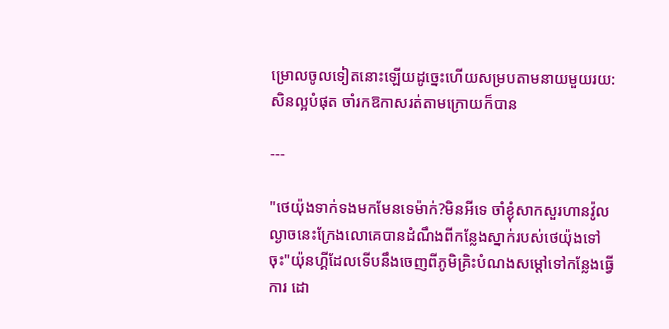ម្រោលចូលទៀតនោះឡើយដូច្នេះហើយសម្របតាមនាយមួយរយ:សិនល្អបំផុត ចាំរកឱកាសរត់តាមក្រោយក៏បាន

---

"ថេយ៉ុងទាក់ទងមកមែនទេម៉ាក់?មិនអីទេ ចាំខ្ងុំសាកសួរហានវ៉ូលល្ងាចនេះក្រែងលោគេបានដំណឹងពីកន្លែងស្នាក់របស់ថេយ៉ុងទៅចុះ"យ៉ុនហ្គីដែលទើបនឹងចេញពីភូមិគ្រិះបំណងសម្តៅទៅកន្លែងធ្វើការ ដោ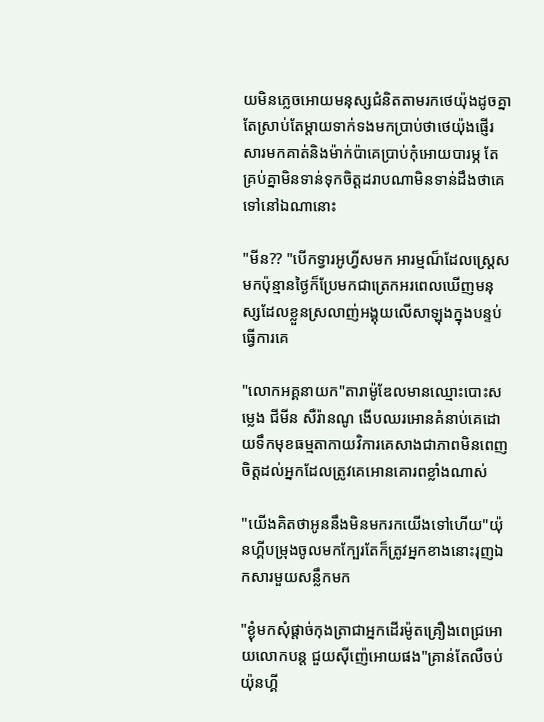យមិនភ្លេចអោយមនុស្សជំនិតតាមរកថេយ៉ុងដូចគ្នា តែស្រាប់តែម្តាយទាក់ទងមកប្រាប់ថាថេយ៉ុងផ្ញើរសារមកគាត់និងម៉ាក់ប៉ាគេប្រាប់កុំអោយបារម្ភ តែគ្រប់គ្នាមិនទាន់ទុកចិត្តដរាបណាមិនទាន់ដឹងថាគេទៅនៅឯណានោះ

"មីន?? "បើកទ្វារអូហ្វីសមក អារម្មណ៏ដែលស្ត្រេសមកប៉ុន្មានថ្ងៃក៏ប្រែមកជាត្រេកអរពេលឃើញមនុស្សដែលខ្លួនស្រលាញ់អង្គុយលើសាឡុងក្នុងបន្ទប់ធ្វើការគេ

"លោកអគ្គនាយក"តារាម៉ូឌែលមានឈ្មោះបោះសម្លេង ជីមីន សឺរ៉ានណូ ងើបឈរអោនគំនាប់គេដោយទឹកមុខធម្មតាកាយវិការគេសាងជាភាពមិនពេញចិត្តដល់អ្នកដែលត្រូវគេអោនគោរពខ្លាំងណាស់

"យើងគិតថាអូននឹងមិនមករកយើងទៅហើយ"យ៉ុនហ្គីបម្រុងចូលមកក្បែរតែក៏ត្រូវអ្នកខាងនោះរុញឯកសារមួយសន្លឹកមក

"ខ្ងុំមកសុំផ្តាច់កុងត្រាជាអ្នកដើរម៉ូតគ្រឿងពេជ្រអោយលោកបន្ត ជួយស៊ីញ៉េអោយផង"គ្រាន់តែលឺចប់យ៉ុនហ្គី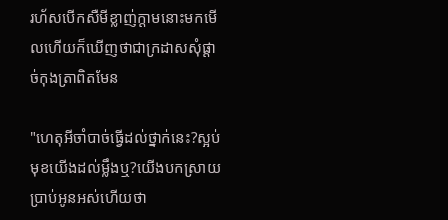រហ័សបើកសឺមីខ្លាញ់ក្តាមនោះមកមើលហើយក៏ឃើញថាជាក្រដាសសុំផ្តាច់កុងត្រាពិតមែន

"ហេតុអីចាំបាច់ធ្វើដល់ថ្នាក់នេះ?ស្អប់មុខយើងដល់ម្លឹងឬ?យើងបកស្រាយប្រាប់អូនអស់ហើយថា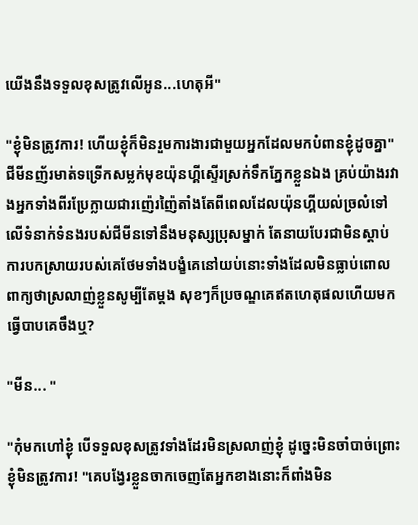យើងនឹងទទួលខុសត្រូវលើអូន...ហេតុអី"

"ខ្ងុំមិនត្រូវការ! ហើយខ្ងុំក៏មិនរួមការងារជាមួយអ្នកដែលមកបំពានខ្ងុំដូចគ្នា"ជីមីនញ័រមាត់ទទ្រើកសម្លក់មុខយ៉ុនហ្គីស្ទើរស្រក់ទឹកភ្នែកខ្លួនឯង គ្រប់យ៉ាងរវាងអ្នកទាំងពីរប្រែក្លាយជារញ៉េរញ៉ៃតាំងតែពីពេលដែលយ៉ុនហ្គីយល់ច្រលំទៅលើទំនាក់ទំនងរបស់ជីមីនទៅនឹងមនុស្សប្រុសម្នាក់ តែនាយបែរជាមិនស្តាប់ការបកស្រាយរបស់គេថែមទាំងបង្ខំគេនៅយប់នោះទាំងដែលមិនធ្លាប់ពោលពាក្យថាស្រលាញ់ខ្លួនសូម្បីតែម្តង សុខៗក៏ប្រចណ្ឌគេឥតហេតុផលហើយមកធ្វើបាបគេចឹងឬ?

"មីន... "

"កុំមកហៅខ្ងុំ បើទទួលខុសត្រូវទាំងដែរមិនស្រលាញ់ខ្ងុំ ដូច្នេះមិនចាំបាច់ព្រោះខ្ងុំមិនត្រូវការ! "គេបង្វែរខ្លួនចាកចេញតែអ្នកខាងនោះក៏ពាំងមិន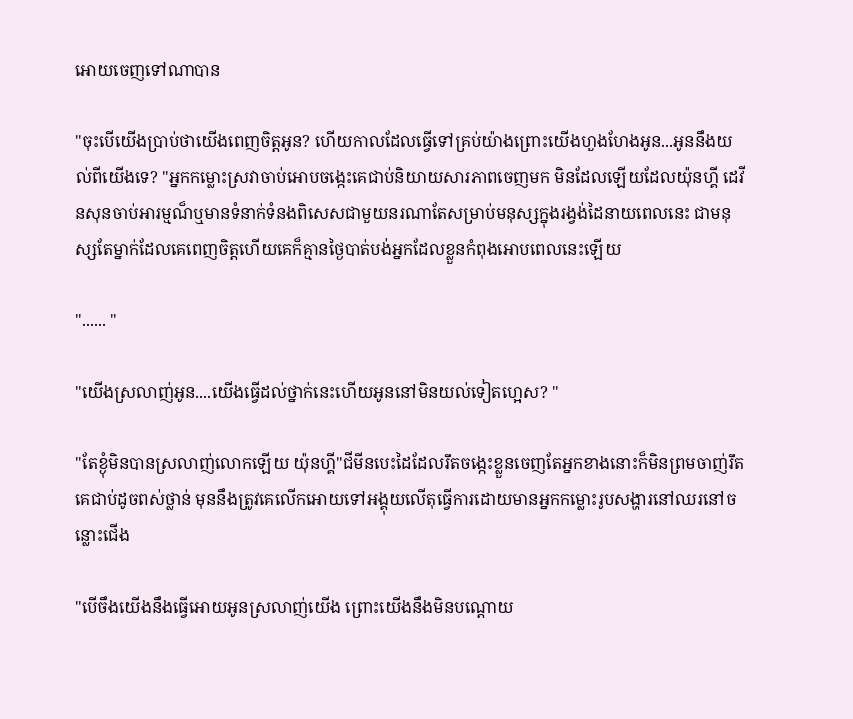អោយចេញទៅណាបាន

"ចុះបើយើងប្រាប់ថាយើងពេញចិត្តអូន? ហើយកាលដែលធ្វើទៅគ្រប់យ៉ាងព្រោះយើងហួងហែងអូន...អូននឹងយល់ពីយើងទេ? "អ្នកកម្លោះស្រវាចាប់អោបចង្កេះគេជាប់និយាយសារភាពចេញមក មិនដែលឡើយដែលយ៉ុនហ្គី ដេវីនសុនចាប់អារម្មណ៏ឬមានទំនាក់ទំនងពិសេសជាមួយនរណាតែសម្រាប់មនុស្សក្នុងរង្វង់ដៃនាយពេលនេះ ជាមនុស្សតែម្នាក់ដែលគេពេញចិត្តហើយគេក៏គ្មានថ្ងៃបាត់បង់អ្នកដែលខ្លួនកំពុងអោបពេលនេះឡើយ

"...... "

"យើងស្រលាញ់អូន....យើងធ្វើដល់ថ្នាក់នេះហើយអូននៅមិនយល់ទៀតហ្អេស? "

"តែខ្ងុំមិនបានស្រលាញ់លោកឡើយ យ៉ុនហ្គី"ជីមីនបេះដៃដែលរឹតចង្កេះខ្លួនចេញតែអ្នកខាងនោះក៏មិនព្រមចាញ់រឹតគេជាប់ដូចពស់ថ្លាន់ មុននឹងត្រូវគេលើកអោយទៅអង្គុយលើតុធ្វើការដោយមានអ្នកកម្លោះរូបសង្ហារនៅឈរនៅចន្លោះជើង

"បើចឹងយើងនឹងធ្វើអោយអូនស្រលាញ់យើង ព្រោះយើងនឹងមិនបណ្តោយ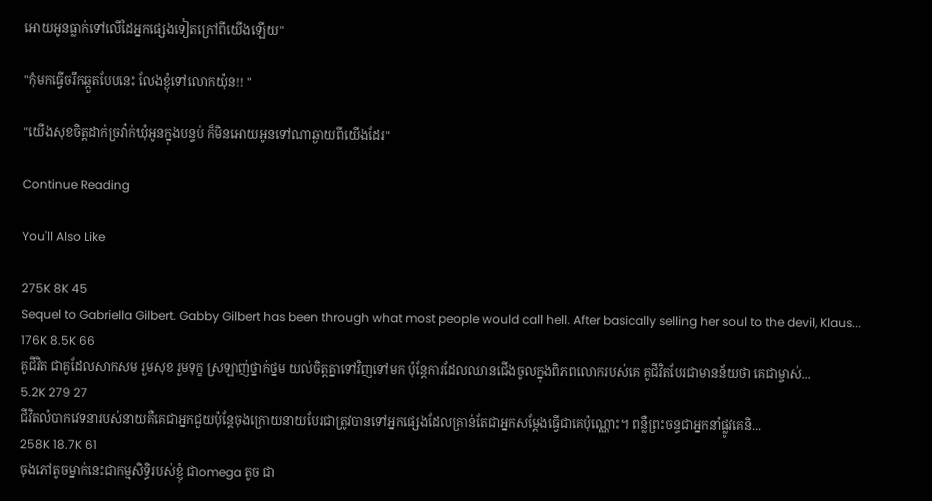អោយអូនធ្លាក់ទៅលើដៃអ្នកផ្សេងទៀតក្រៅពីយើងឡើយ"

"កុំមកធ្វើចរឹកឆ្កួតបែបនេះ លែងខ្ងុំទៅលោកយ៉ុន!! "

"យើងសុខចិត្តដាក់ច្រវ៉ាក់ឃុំអូនក្នុងបន្ទប់ ក៏មិនអោយអូនទៅណាឆ្ងាយពីយើងដែរ"

Continue Reading

You'll Also Like

275K 8K 45
Sequel to Gabriella Gilbert. Gabby Gilbert has been through what most people would call hell. After basically selling her soul to the devil, Klaus...
176K 8.5K 66
គូជីវិត ជាគូដែលសាកសម រួមសុខ រួមទុក្ខ ស្រឡាញ់ថ្នាក់ថ្នម យល់ចិត្តគ្នាទៅវិញទៅមក ប៉ុន្តែការដែលឈានជើងចូលក្នុងពិភពលោករបស់គេ គូជីវិតបែរជាមានន័យថា គេជាម្ចាស់...
5.2K 279 27
ជីវិតលំបាកវេទនារបស់នាយគឺគេជាអ្នកជួយប៉ុន្តែចុងក្រោយនាយបែរជាត្រូវបានទៅអ្នកផ្សេងដែលគ្រាន់តែជាអ្នកសម្តែងធ្វើជាគេប៉ុណ្ណោះ។ ពន្លឺព្រះចន្ទជាអ្នកនាំផ្លូវគេនិ...
258K 18.7K 61
ចុងភៅតូចម្នាក់នេះជាកម្មសិទ្ធិរបស់ខ្ញុំ ជាomega តូច ជា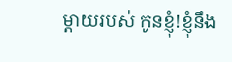ម្ដាយរបស់ កូនខ្ញុំ!ខ្ញុំនឹង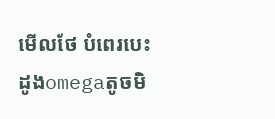មេីលថែ បំពេរបេះដូងomegaតូចមិ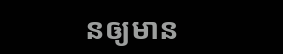នឲ្យមាន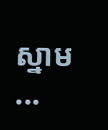ស្នាម ...